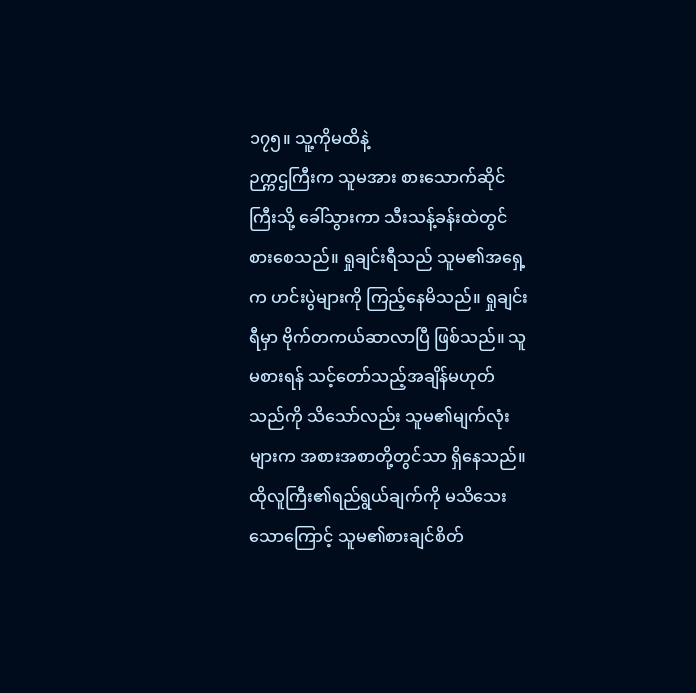၁၇၅။ သူ့ကိုမထိနဲ့
ဉက္ကဌကြီးက သူမအား စားသောက်ဆိုင်ကြီးသို့ ခေါ်သွားကာ သီးသန့်ခန်းထဲတွင် စားစေသည်။ ရှုချင်းရီသည် သူမ၏အရှေ့က ဟင်းပွဲများကို ကြည့်နေမိသည်။ ရှုချင်းရီမှာ ဗိုက်တကယ်ဆာလာပြီ ဖြစ်သည်။ သူမစားရန် သင့်တော်သည့်အချိန်မဟုတ်သည်ကို သိသော်လည်း သူမ၏မျက်လုံးများက အစားအစာတို့တွင်သာ ရှိနေသည်။ ထိုလူကြီး၏ရည်ရွယ်ချက်ကို မသိသေးသောကြောင့် သူမ၏စားချင်စိတ်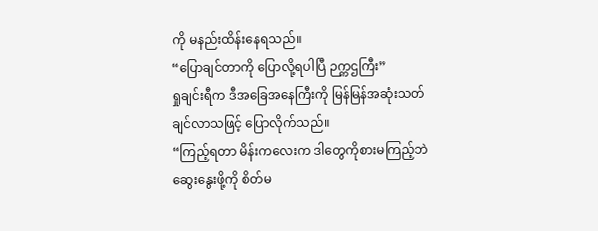ကို မနည်းထိန်းနေရသည်။
“ပြောချင်တာကို ပြောလို့ရပါပြီ ဉက္ကဌကြီး”
ရှုချင်းရီက ဒီအခြေအနေကြီးကို မြန်မြန်အဆုံးသတ်ချင်လာသဖြင့် ပြောလိုက်သည်။
“ကြည့်ရတာ မိန်းကလေးက ဒါတွေကိုစားမကြည့်ဘဲ ဆွေးနွေးဖို့ကို စိတ်မ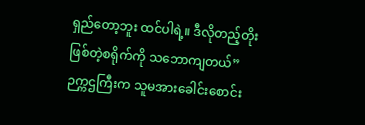ရှည်တော့ဘူး ထင်ပါရဲ့။ ဒီလိုတည့်တိုးဖြစ်တဲ့စရိုက်ကို သဘောကျတယ်”
ဉက္ကဌကြီးက သူမအားခေါင်းစောင်း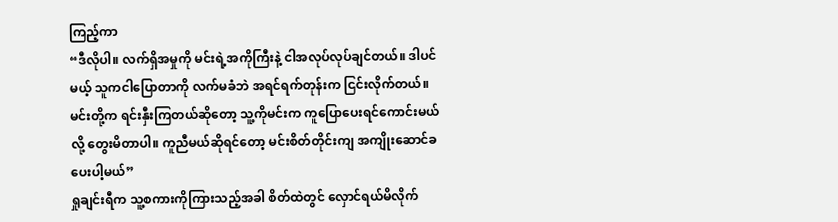ကြည့်ကာ
“ဒီလိုပါ။ လက်ရှိအမှုကို မင်းရဲ့အကိုကြီးနဲ့ ငါအလုပ်လုပ်ချင်တယ်။ ဒါပင်မယ့် သူကငါပြောတာကို လက်မခံဘဲ အရင်ရက်တုန်းက ငြင်းလိုက်တယ်။ မင်းတို့က ရင်းနှီးကြတယ်ဆိုတော့ သူ့ကိုမင်းက ကူပြောပေးရင်ကောင်းမယ်လို့ တွေးမိတာပါ။ ကူညီမယ်ဆိုရင်တော့ မင်းစိတ်တိုင်းကျ အကျိုးဆောင်ခပေးပါ့မယ်”
ရှုချင်းရီက သူ့စကားကိုကြားသည့်အခါ စိတ်ထဲတွင် လှောင်ရယ်မိလိုက်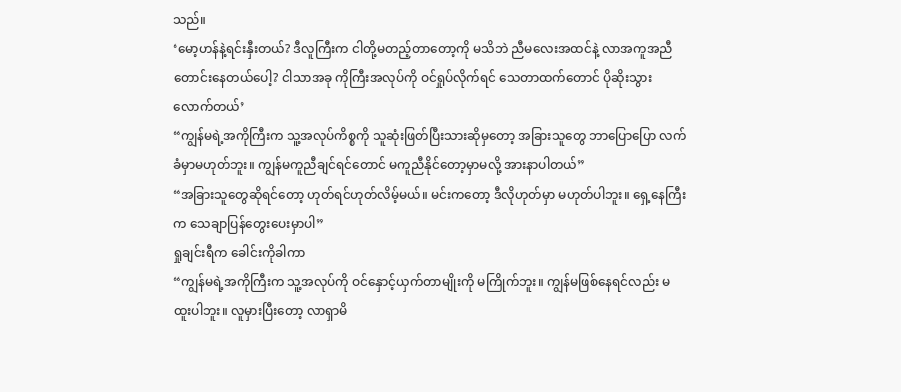သည်။
‘မော့ဟန်နဲ့ရင်းနှီးတယ်? ဒီလူကြီးက ငါတို့မတည့်တာတော့ကို မသိဘဲ ညီမလေးအထင်နဲ့ လာအကူအညီတောင်းနေတယ်ပေါ့? ငါသာအခု ကိုကြီးအလုပ်ကို ဝင်ရှုပ်လိုက်ရင် သေတာထက်တောင် ပိုဆိုးသွားလောက်တယ်’
“ကျွန်မရဲ့အကိုကြီးက သူ့အလုပ်ကိစ္စကို သူဆုံးဖြတ်ပြီးသားဆိုမှတော့ အခြားသူတွေ ဘာပြောပြော လက်ခံမှာမဟုတ်ဘူး။ ကျွန်မကူညီချင်ရင်တောင် မကူညီနိုင်တော့မှာမလို့ အားနာပါတယ်”
“အခြားသူတွေဆိုရင်တော့ ဟုတ်ရင်ဟုတ်လိမ့်မယ်။ မင်းကတော့ ဒီလိုဟုတ်မှာ မဟုတ်ပါဘူး။ ရှေ့နေကြီးက သေချာပြန်တွေးပေးမှာပါ”
ရှုချင်းရီက ခေါင်းကိုခါကာ
“ကျွန်မရဲ့အကိုကြီးက သူ့အလုပ်ကို ဝင်နှောင့်ယှက်တာမျိုးကို မကြိုက်ဘူး။ ကျွန်မဖြစ်နေရင်လည်း မထူးပါဘူး။ လူမှားပြီးတော့ လာရှာမိ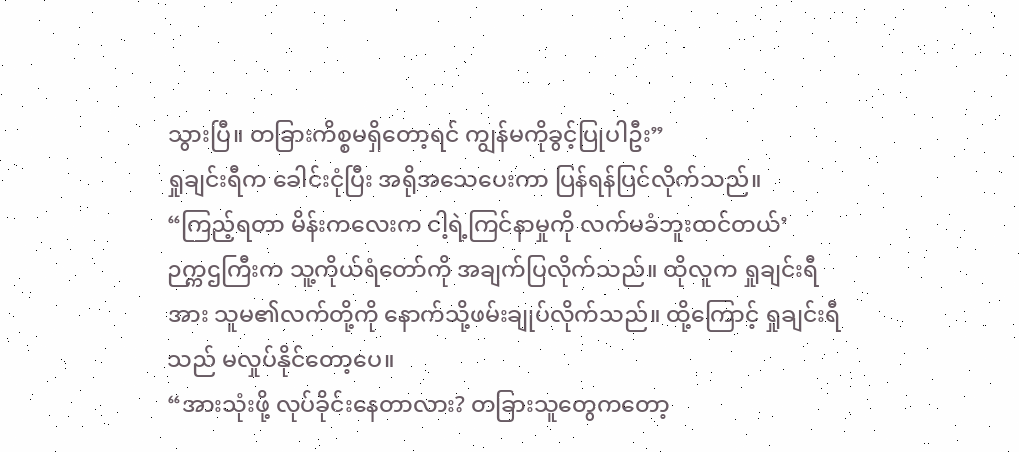သွားပြီ။ တခြားကိစ္စမရှိတော့ရင် ကျွန်မကိုခွင့်ပြုပါဦး”
ရှုချင်းရီက ခေါင်းငုံပြီး အရိုအသေပေးကာ ပြန်ရန်ပြင်လိုက်သည်။
“ကြည့်ရတာ မိန်းကလေးက ငါ့ရဲ့ကြင်နာမှုကို လက်မခံဘူးထင်တယ်’
ဉက္ကဌကြီးက သူ့ကိုယ်ရံတော်ကို အချက်ပြလိုက်သည်။ ထိုလူက ရှုချင်းရီအား သူမ၏လက်တို့ကို နောက်သို့ဖမ်းချုပ်လိုက်သည်။ ထို့ကြောင့် ရှုချင်းရီသည် မလှုပ်နိုင်တော့ပေ။
“အားသုံးဖို့ လုပ်ခိုင်းနေတာလား? တခြားသူတွေကတော့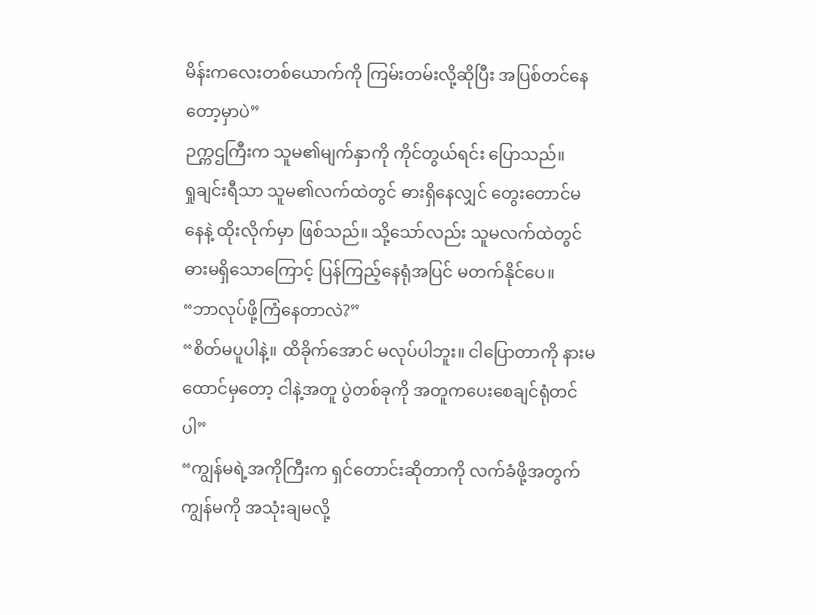မိန်းကလေးတစ်ယောက်ကို ကြမ်းတမ်းလို့ဆိုပြီး အပြစ်တင်နေတော့မှာပဲ”
ဉက္ကဌကြီးက သူမ၏မျက်နှာကို ကိုင်တွယ်ရင်း ပြောသည်။
ရှုချင်းရီသာ သူမ၏လက်ထဲတွင် ဓားရှိနေလျှင် တွေးတောင်မနေနဲ့ ထိုးလိုက်မှာ ဖြစ်သည်။ သို့သော်လည်း သူမလက်ထဲတွင် ဓားမရှိသောကြောင့် ပြန်ကြည့်နေရုံအပြင် မတက်နိုင်ပေ။
“ဘာလုပ်ဖို့ကြံနေတာလဲ?”
“စိတ်မပူပါနဲ့။ ထိခိုက်အောင် မလုပ်ပါဘူး။ ငါပြောတာကို နားမထောင်မှတော့ ငါနဲ့အတူ ပွဲတစ်ခုကို အတူကပေးစေချင်ရုံတင်ပါ”
“ကျွန်မရဲ့အကိုကြီးက ရှင်တောင်းဆိုတာကို လက်ခံဖို့အတွက် ကျွန်မကို အသုံးချမလို့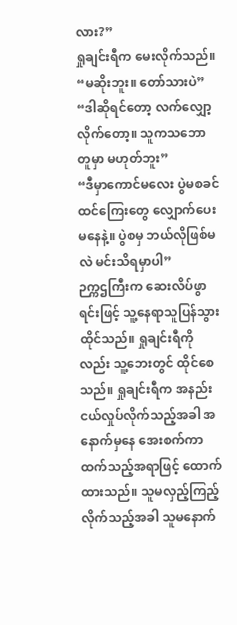လား?”
ရှုချင်းရီက မေးလိုက်သည်။
“မဆိုးဘူး။ တော်သားပဲ”
“ဒါဆိုရင်တော့ လက်လျှော့လိုက်တော့။ သူကသဘောတူမှာ မဟုတ်ဘူး”
“ဒီမှာကောင်မလေး ပွဲမစခင် ထင်ကြေးတွေ လျှောက်ပေးမနေနဲ့။ ပွဲစမှ ဘယ်လိုဖြစ်မလဲ မင်းသိရမှာပါ”
ဉက္ကဌကြီးက ဆေးလိပ်ဖွာရင်းဖြင့် သူ့နေရာသူပြန်သွားထိုင်သည်။ ရှုချင်းရီကိုလည်း သူ့ဘေးတွင် ထိုင်စေသည်။ ရှုချင်းရီက အနည်းငယ်လှုပ်လိုက်သည့်အခါ အနောက်မှနေ အေးစက်ကာ ထက်သည့်အရာဖြင့် ထောက်ထားသည်။ သူမလှည့်ကြည့်လိုက်သည့်အခါ သူမနောက်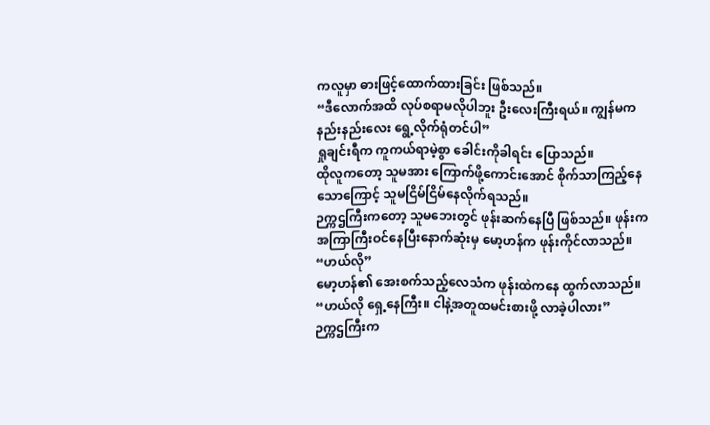ကလူမှာ ဓားဖြင့်ထောက်ထားခြင်း ဖြစ်သည်။
“ဒီလောက်အထိ လုပ်စရာမလိုပါဘူး ဦးလေးကြီးရယ်။ ကျွန်မက နည်းနည်းလေး ရွေ့လိုက်ရုံတင်ပါ”
ရှုချင်းရီက ကူကယ်ရာမဲ့စွာ ခေါင်းကိုခါရင်း ပြောသည်။
ထိုလူကတော့ သူမအား ကြောက်ဖို့ကောင်းအောင် စိုက်သာကြည့်နေသောကြောင့် သူမငြိမ်ငြိမ်နေလိုက်ရသည်။
ဉက္ကဌကြီးကတော့ သူမဘေးတွင် ဖုန်းဆက်နေပြီ ဖြစ်သည်။ ဖုန်းက အကြာကြီးဝင်နေပြီးနောက်ဆုံးမှ မော့ဟန်က ဖုန်းကိုင်လာသည်။
“ဟယ်လို”
မော့ဟန်၏ အေးစက်သည့်လေသံက ဖုန်းထဲကနေ ထွက်လာသည်။
“ဟယ်လို ရှေ့နေကြီး။ ငါနဲ့အတူထမင်းစားဖို့ လာခဲ့ပါလား”
ဉက္ကဌကြီးက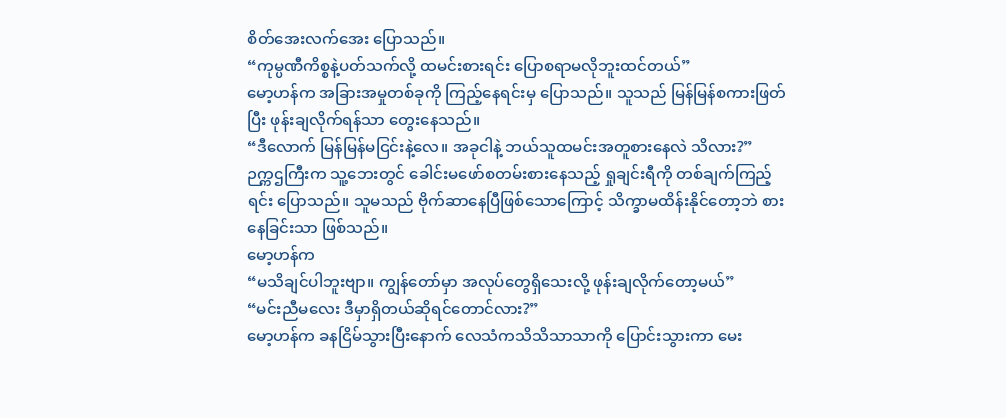စိတ်အေးလက်အေး ပြောသည်။
“ကုမ္ပဏီကိစ္စနဲ့ပတ်သက်လို့ ထမင်းစားရင်း ပြောစရာမလိုဘူးထင်တယ်”
မော့ဟန်က အခြားအမှုတစ်ခုကို ကြည့်နေရင်းမှ ပြောသည်။ သူသည် မြန်မြန်စကားဖြတ်ပြီး ဖုန်းချလိုက်ရန်သာ တွေးနေသည်။
“ဒီလောက် မြန်မြန်မငြင်းနဲ့လေ။ အခုငါနဲ့ ဘယ်သူထမင်းအတူစားနေလဲ သိလား?”
ဉက္ကဌကြီးက သူ့ဘေးတွင် ခေါင်းမဖော်စတမ်းစားနေသည့် ရှုချင်းရီကို တစ်ချက်ကြည့်ရင်း ပြောသည်။ သူမသည် ဗိုက်ဆာနေပြီဖြစ်သောကြောင့် သိက္ခာမထိန်းနိုင်တော့ဘဲ စားနေခြင်းသာ ဖြစ်သည်။
မော့ဟန်က
“မသိချင်ပါဘူးဗျာ။ ကျွန်တော်မှာ အလုပ်တွေရှိသေးလို့ ဖုန်းချလိုက်တော့မယ်”
“မင်းညီမလေး ဒီမှာရှိတယ်ဆိုရင်တောင်လား?”
မော့ဟန်က ခနငြိမ်သွားပြီးနောက် လေသံကသိသိသာသာကို ပြောင်းသွားကာ မေး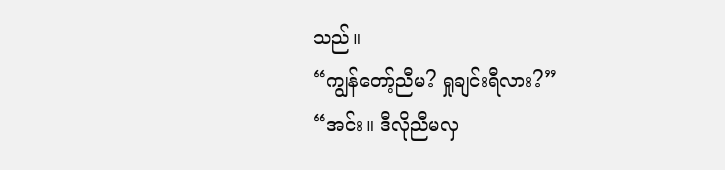သည်။
“ကျွန်တော့်ညီမ? ရှုချင်းရီလား?”
“အင်း။ ဒီလိုညီမလှ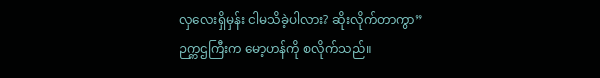လှလေးရှိမှန်း ငါမသိခဲ့ပါလား? ဆိုးလိုက်တာကွာ”
ဉက္ကဌကြီးက မော့ဟန်ကို စလိုက်သည်။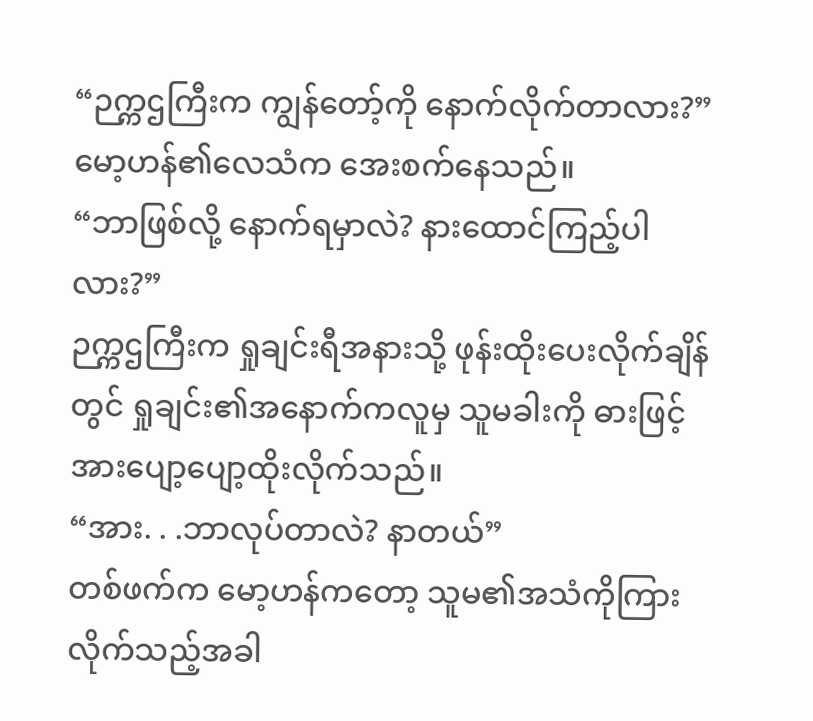“ဉက္ကဌကြီးက ကျွန်တော့်ကို နောက်လိုက်တာလား?”
မော့ဟန်၏လေသံက အေးစက်နေသည်။
“ဘာဖြစ်လို့ နောက်ရမှာလဲ? နားထောင်ကြည့်ပါလား?”
ဉက္ကဌကြီးက ရှုချင်းရီအနားသို့ ဖုန်းထိုးပေးလိုက်ချိန်တွင် ရှုချင်း၏အနောက်ကလူမှ သူမခါးကို ဓားဖြင့် အားပျော့ပျော့ထိုးလိုက်သည်။
“အား. . .ဘာလုပ်တာလဲ? နာတယ်”
တစ်ဖက်က မော့ဟန်ကတော့ သူမ၏အသံကိုကြားလိုက်သည့်အခါ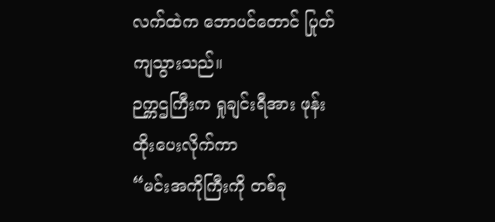လက်ထဲက ဘောပင်တောင် ပြုတ်ကျသွားသည်။
ဉက္ကဌကြီးက ရှုချင်းရီအား ဖုန်းထိုးပေးလိုက်ကာ
“မင်းအကိုကြီးကို တစ်ခု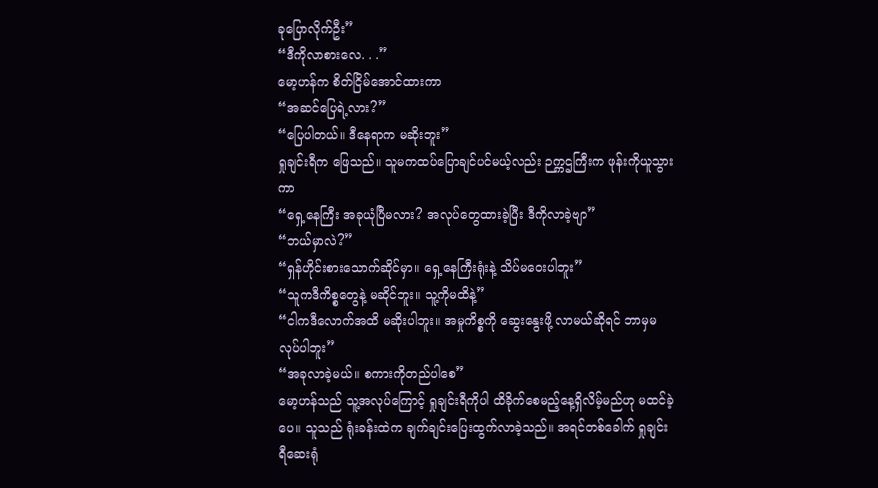ခုပြောလိုက်ဦး”
“ဒီကိုလာစားလေ. . .”
မော့ဟန်က စိတ်ငြိမ်အောင်ထားကာ
“အဆင်ပြေရဲ့လား?”
“ပြေပါတယ်။ ဒီနေရာက မဆိုးဘူး”
ရှုချင်းရီက ဖြေသည်။ သူမကထပ်ပြောချင်ပင်မယ့်လည်း ဉက္ကဌကြီးက ဖုန်းကိုယူသွားကာ
“ရှေ့နေကြီး အခုယုံပြီမလား? အလုပ်တွေထားခဲ့ပြီး ဒီကိုလာခဲ့ဗျာ”
“ဘယ်မှာလဲ?”
“ရှန်ဟိုင်းစားသောက်ဆိုင်မှာ။ ရှေ့နေကြီးရုံးနဲ့ သိပ်မဝေးပါဘူး”
“သူကဒီကိစ္စတွေနဲ့ မဆိုင်ဘူး။ သူ့ကိုမထိနဲ့”
“ငါကဒီလောက်အထိ မဆိုးပါဘူး။ အမှုကိစ္စကို ဆွေးနွေးဖို့ လာမယ်ဆိုရင် ဘာမှမလုပ်ပါဘူး”
“အခုလာခဲ့မယ်။ စကားကိုတည်ပါစေ”
မော့ဟန်သည် သူ့အလုပ်ကြောင့် ရှုချင်းရီကိုပါ ထိခိုက်စေမည့်နေ့ရှိလိမ့်မည်ဟု မထင်ခဲ့ပေ။ သူသည် ရုံးခန်းထဲက ချက်ချင်းပြေးထွက်လာခဲ့သည်။ အရင်တစ်ခေါက် ရှုချင်းရီဆေးရုံ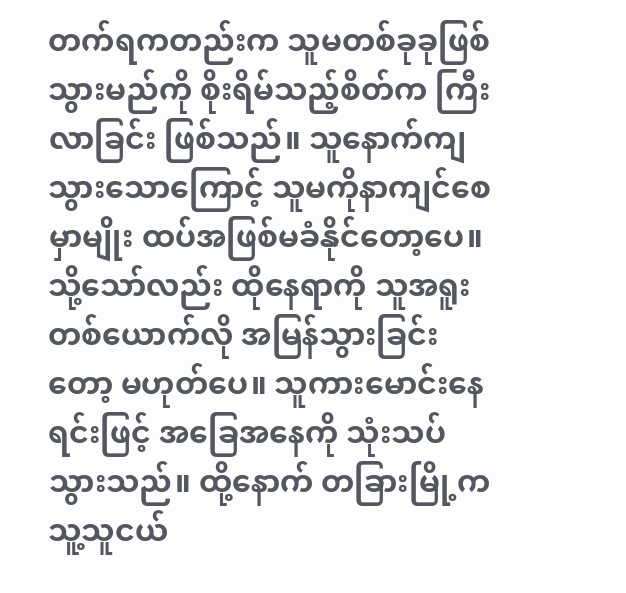တက်ရကတည်းက သူမတစ်ခုခုဖြစ်သွားမည်ကို စိုးရိမ်သည့်စိတ်က ကြီးလာခြင်း ဖြစ်သည်။ သူနောက်ကျသွားသောကြောင့် သူမကိုနာကျင်စေမှာမျိုး ထပ်အဖြစ်မခံနိုင်တော့ပေ။
သို့သော်လည်း ထိုနေရာကို သူအရူးတစ်ယောက်လို အမြန်သွားခြင်းတော့ မဟုတ်ပေ။ သူကားမောင်းနေရင်းဖြင့် အခြေအနေကို သုံးသပ်သွားသည်။ ထို့နောက် တခြားမြို့က သူ့သူငယ်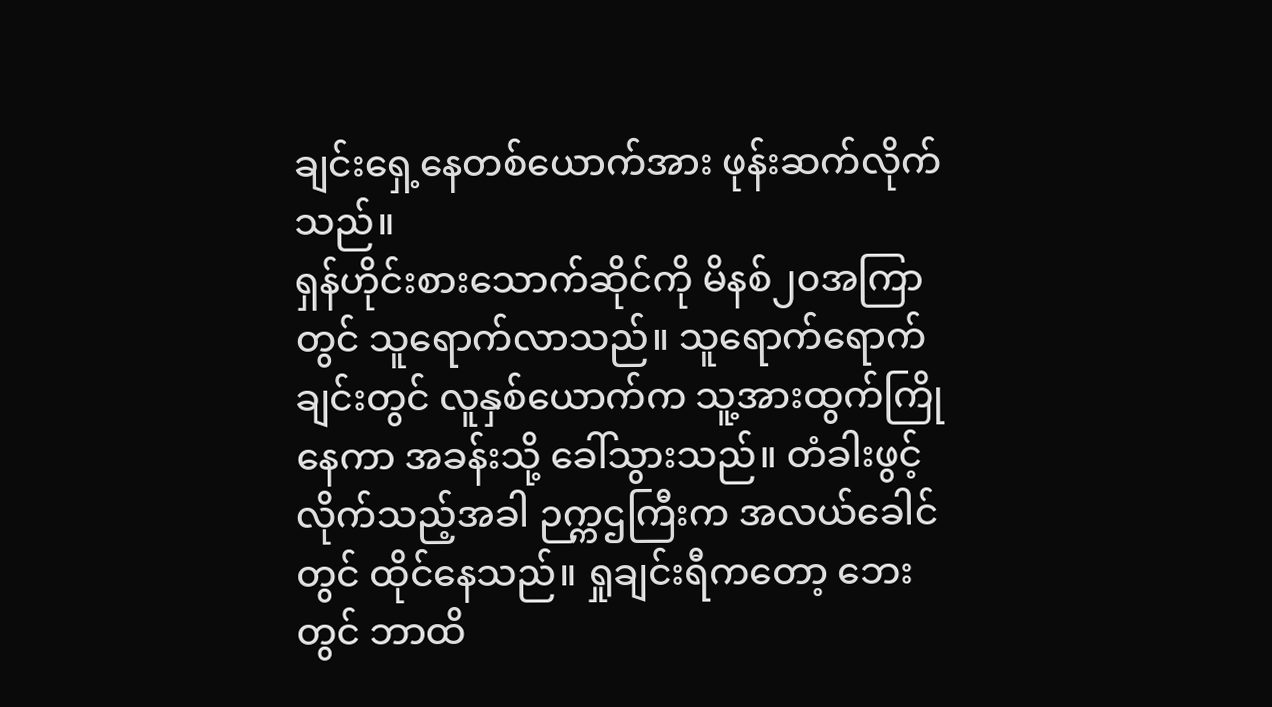ချင်းရှေ့နေတစ်ယောက်အား ဖုန်းဆက်လိုက်သည်။
ရှန်ဟိုင်းစားသောက်ဆိုင်ကို မိနစ်၂၀အကြာတွင် သူရောက်လာသည်။ သူရောက်ရောက်ချင်းတွင် လူနှစ်ယောက်က သူ့အားထွက်ကြိုနေကာ အခန်းသို့ ခေါ်သွားသည်။ တံခါးဖွင့်လိုက်သည့်အခါ ဉက္ကဌကြီးက အလယ်ခေါင်တွင် ထိုင်နေသည်။ ရှုချင်းရီကတော့ ဘေးတွင် ဘာထိ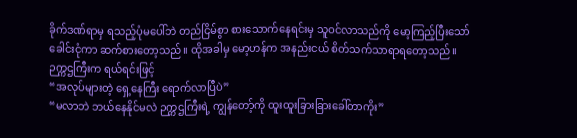ခိုက်ဒဏ်ရာမှ ရသည့်ပုံမပေါ်ဘဲ တည်ငြိမ်စွာ စားသောက်နေရင်းမှ သူဝင်လာသည်ကို မော့ကြည့်ပြီးသော် ခေါင်းငုံကာ ဆက်စားတော့သည်။ ထိုအခါမှ မော့ဟန်က အနည်းငယ် စိတ်သက်သာရာရတော့သည်။
ဉက္ကဌကြီးက ရယ်ရင်းဖြင့်
“အလုပ်များတဲ့ ရှေ့နေကြီး ရောက်လာပြီပဲ”
“မလာဘဲ ဘယ်နေနိုင်မလဲ ဉက္ကဌကြီးရဲ့ ကျွန်တော့်ကို ထူးထူးခြားခြားခေါ်တာကိုး”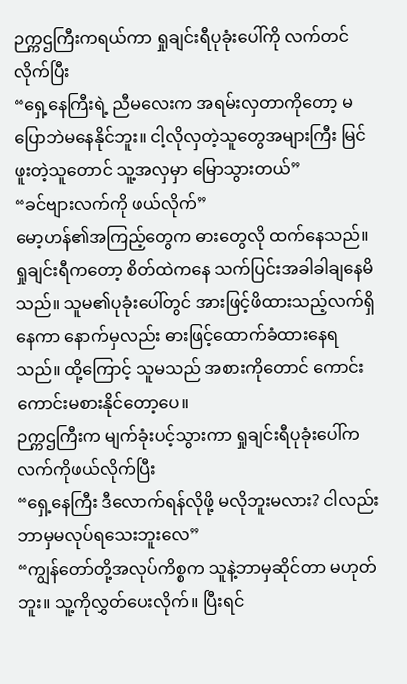ဉက္ကဌကြီးကရယ်ကာ ရှုချင်းရီပုခုံးပေါ်ကို လက်တင်လိုက်ပြီး
“ရှေ့နေကြီးရဲ့ ညီမလေးက အရမ်းလှတာကိုတော့ မပြောဘဲမနေနိုင်ဘူး။ ငါ့လိုလှတဲ့သူတွေအများကြီး မြင်ဖူးတဲ့သူတောင် သူ့အလှမှာ မြောသွားတယ်”
“ခင်ဗျားလက်ကို ဖယ်လိုက်”
မော့ဟန်၏အကြည့်တွေက ဓားတွေလို ထက်နေသည်။
ရှုချင်းရီကတော့ စိတ်ထဲကနေ သက်ပြင်းအခါခါချနေမိသည်။ သူမ၏ပုခုံးပေါ်တွင် အားဖြင့်ဖိထားသည့်လက်ရှိနေကာ နောက်မှလည်း ဓားဖြင့်ထောက်ခံထားနေရသည်။ ထို့ကြောင့် သူမသည် အစားကိုတောင် ကောင်းကောင်းမစားနိုင်တော့ပေ။
ဉက္ကဌကြီးက မျက်ခုံးပင့်သွားကာ ရှုချင်းရီပုခုံးပေါ်က လက်ကိုဖယ်လိုက်ပြီး
“ရှေ့နေကြီး ဒီလောက်ရန်လိုဖို့ မလိုဘူးမလား? ငါလည်း ဘာမှမလုပ်ရသေးဘူးလေ”
“ကျွန်တော်တို့အလုပ်ကိစ္စက သူနဲ့ဘာမှဆိုင်တာ မဟုတ်ဘူး။ သူ့ကိုလွှတ်ပေးလိုက်။ ပြီးရင်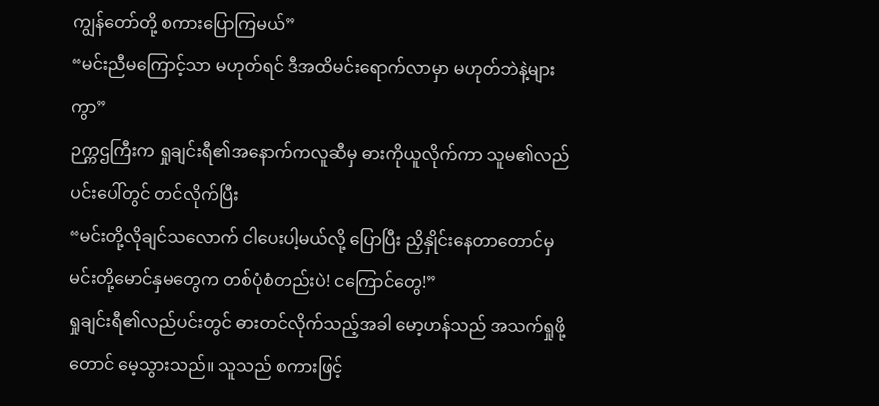ကျွန်တော်တို့ စကားပြောကြမယ်”
“မင်းညီမကြောင့်သာ မဟုတ်ရင် ဒီအထိမင်းရောက်လာမှာ မဟုတ်ဘဲနဲ့များကွာ”
ဉက္ကဌကြီးက ရှုချင်းရီ၏အနောက်ကလူဆီမှ ဓားကိုယူလိုက်ကာ သူမ၏လည်ပင်းပေါ်တွင် တင်လိုက်ပြီး
“မင်းတို့လိုချင်သလောက် ငါပေးပါ့မယ်လို့ ပြောပြီး ညှိနှိုင်းနေတာတောင်မှ မင်းတို့မောင်နှမတွေက တစ်ပုံစံတည်းပဲ! ငကြောင်တွေ!”
ရှုချင်းရီ၏လည်ပင်းတွင် ဓားတင်လိုက်သည့်အခါ မော့ဟန်သည် အသက်ရှုဖို့တောင် မေ့သွားသည်။ သူသည် စကားဖြင့်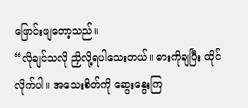ဖြောင်းဖျတော့သည်။
“လိုချင်သလို ညှိလို့ရပါသေးတယ်။ ဓားကိုချပြီး ထိုင်လိုက်ပါ။ အသေးစိတ်ကို ဆွေးနွေးကြ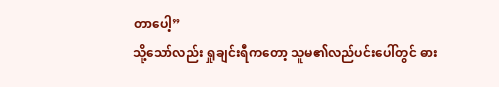တာပေါ့”
သို့သော်လည်း ရှုချင်းရီကတော့ သူမ၏လည်ပင်းပေါ်တွင် ဓား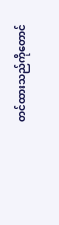တင်ထားသည်ကိုတောင်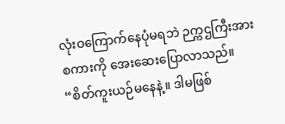လုံးဝကြောက်နေပုံမရဘဲ ဉက္ကဌကြီးအား စကားကို အေးဆေးပြောလာသည်။
“စိတ်ကူးယဉ်မနေနဲ့။ ဒါမဖြစ်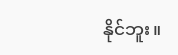နိုင်ဘူး။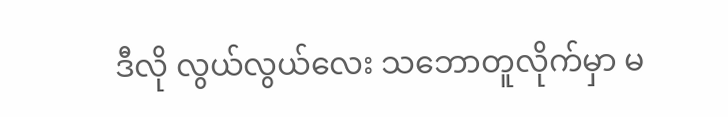ဒီလို လွယ်လွယ်လေး သဘောတူလိုက်မှာ မ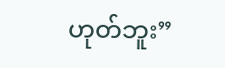ဟုတ်ဘူး”